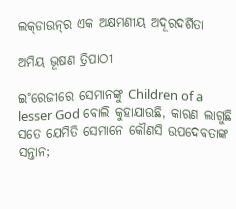ଲକ୍‌ଡାଉନ୍‌ର ଏକ ଅକ୍ଷମଣୀୟ ଅଦୂରଦର୍ଶିତା

ଅମିୟ ଭୂଷଣ ତ୍ରିପାଠୀ

ଇ˚ରେଜୀରେ ସେମାନଙ୍କୁ Children of a lesser God ବୋଲି କୁହାଯାଉଛି, କାରଣ ଲାଗୁଛି ସତେ ଯେମିତି ସେମାନେ କୌଣସି ଉପଦେବତାଙ୍କ ସନ୍ତାନ;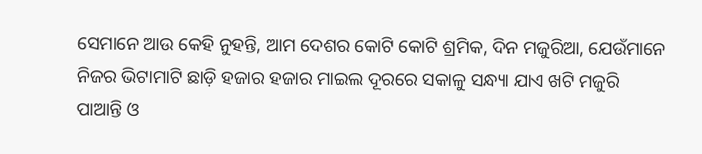ସେମାନେ ଆଉ କେହି ନୁହନ୍ତି, ଆମ ଦେଶର କୋଟି କୋଟି ଶ୍ରମିକ, ଦିନ ମଜୁରିଆ, ଯେଉଁମାନେ ନିଜର ଭିଟାମାଟି ଛାଡ଼ି ହଜାର ହଜାର ମାଇଲ ଦୂରରେ ସକାଳୁ ସନ୍ଧ୍ୟା ଯାଏ ଖଟି ମଜୁରି ପାଆନ୍ତି ଓ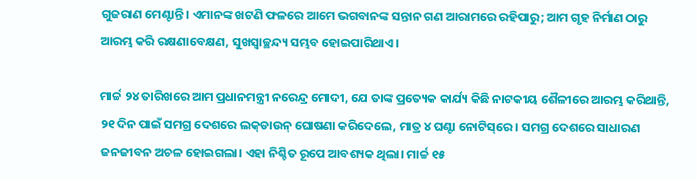ଗୁଜରାଣ ମେଣ୍ଟାନ୍ତି। ଏମାନଙ୍କ ଖଟଣି ଫଳରେ ଆମେ ଭଗବାନଙ୍କ ସନ୍ତାନ ଗଣ ଆରାମରେ ରହିପାରୁ; ଆମ ଗୃହ ନିର୍ମାଣ ଠାରୁ ଆରମ୍ଭ କରି ରକ୍ଷଣାବେକ୍ଷଣ, ସୁଖସ୍ବାଚ୍ଛନ୍ଦ୍ୟ ସମ୍ଭବ ହୋଇପାରିଥାଏ।

ମାର୍ଚ୍ଚ ୨୪ ତାରିଖରେ ଆମ ପ୍ରଧାନମନ୍ତ୍ରୀ ନରେନ୍ଦ୍ର ମୋଦୀ, ଯେ ତାଙ୍କ ପ୍ରତ୍ୟେକ କାର୍ଯ୍ୟ କିଛି ନାଟକୀୟ ଶୈଳୀରେ ଆରମ୍ଭ କରିଥାନ୍ତି, ୨୧ ଦିନ ପାଇଁ ସମଗ୍ର ଦେଶରେ ଲକ୍‌ଡାଉନ୍‌ ଘୋଷଣା କରିଦେଲେ, ମାତ୍ର ୪ ଘଣ୍ଟା ନୋଟିସ୍‌ରେ। ସମଗ୍ର ଦେଶରେ ସାଧାରଣ ଜନଜୀବନ ଅଚଳ ହୋଇଗଲା। ଏହା ନିଶ୍ଚିତ ରୂପେ ଆବଶ୍ୟକ ଥିଲା। ମାର୍ଚ୍ଚ ୧୫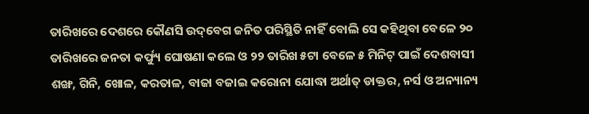ତାରିଖରେ ଦେଶରେ କୌଣସି ଉଦ୍‌ବେଗ ଜନିତ ପରିସ୍ଥିତି ନାହିଁ ବୋଲି ସେ କହିଥିବା ବେଳେ ୨୦ ତାରିଖରେ ଜନତା କର୍ଫ୍ୟୁ ଘୋଷଣା କଲେ ଓ ୨୨ ତାରିଖ ୫ଟା ବେଳେ ୫ ମିନିଟ୍‌ ପାଇଁ ଦେଶବାସୀ ଶଙ୍ଖ, ଗିନି, ଖୋଳ, କରତାଳ, ବାଜା ବଜାଇ କରୋନା ଯୋଦ୍ଧା ଅର୍ଥାତ୍‌ ଡାକ୍ତର, ନର୍ସ ଓ ଅନ୍ୟାନ୍ୟ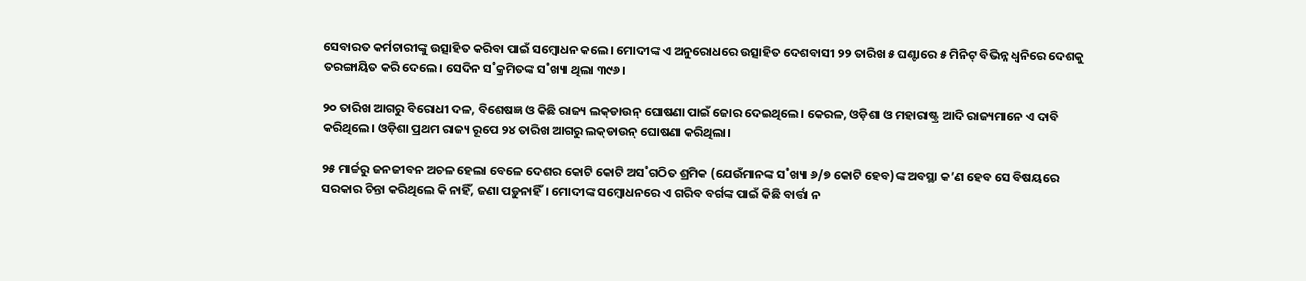ସେବାରତ କର୍ମଚାରୀଙ୍କୁ ଉତ୍ସାହିତ କରିବା ପାଇଁ ସମ୍ବୋଧନ କଲେ। ମୋଦୀଙ୍କ ଏ ଅନୁରୋଧରେ ଉତ୍ସାହିତ ଦେଶବାସୀ ୨୨ ତାରିଖ ୫ ଘଣ୍ଟାରେ ୫ ମିନିଟ୍‌ ବିଭିନ୍ନ ଧ୍ବନିରେ ଦେଶକୁ ତରଙ୍ଗାୟିତ କରି ଦେଲେ। ସେଦିନ ସ˚କ୍ରମିତଙ୍କ ସ˚ଖ୍ୟା ଥିଲା ୩୯୬।

୨୦ ତାରିଖ ଆଗରୁ ବିରୋଧୀ ଦଳ, ବିଶେଷଜ୍ଞ ଓ କିଛି ରାଜ୍ୟ ଲକ୍‌ଡାଉନ୍‌ ଘୋଷଣା ପାଇଁ ଜୋର ଦେଇଥିଲେ। କେରଳ, ଓଡ଼ିଶା ଓ ମହାରାଷ୍ଟ୍ର ଆଦି ରାଜ୍ୟମାନେ ଏ ଦାବି କରିଥିଲେ। ଓଡ଼ିଶା ପ୍ରଥମ ରାଜ୍ୟ ରୂପେ ୨୪ ତାରିଖ ଆଗରୁ ଲକ୍‌ଡାଉନ୍‌ ଘୋଷଣା କରିଥିଲା।

୨୫ ମାର୍ଚ୍ଚରୁ ଜନଜୀବନ ଅଚଳ ହେଲା ବେଳେ ଦେଶର କୋଟି କୋଟି ଅସ˚ଗଠିତ ଶ୍ରମିକ (ଯେଉଁମାନଙ୍କ ସ˚ଖ୍ୟା ୬/୭ କୋଟି ହେବ)ଙ୍କ ଅବସ୍ଥା କ’ଣ ହେବ ସେ ବିଷୟରେ ସରକାର ଚିନ୍ତା କରିଥିଲେ କି ନାହିଁ, ଜଣା ପଡ଼ୁନାହିଁ। ମୋଦୀଙ୍କ ସମ୍ବୋଧନରେ ଏ ଗରିବ ବର୍ଗଙ୍କ ପାଇଁ କିଛି ବାର୍ତ୍ତା ନ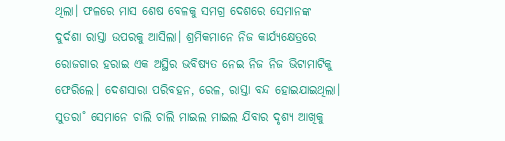ଥିଲା। ଫଳରେ ମାସ ଶେଷ ବେଳକୁ ସମଗ୍ର ଦେଶରେ ସେମାନଙ୍କ ଦୁର୍ଦଶା ରାସ୍ତା ଉପରକୁ ଆସିଲା। ଶ୍ରମିକମାନେ ନିଜ କାର୍ଯ୍ୟକ୍ଷେତ୍ରରେ ରୋଜଗାର ହରାଇ ଏକ ଅସ୍ଥିର ଭବିଷ୍ୟତ ନେଇ ନିଜ ନିଜ ଭିଟାମାଟିକୁ ଫେରିଲେ। ଦେଶସାରା ପରିବହନ, ରେଳ, ରାସ୍ତା ବନ୍ଦ ହୋଇଯାଇଥିଲା। ସୁତରା˚ ସେମାନେ ଚାଲି ଚାଲି ମାଇଲ ମାଇଲ ଯିବାର ଦୃଶ୍ୟ ଆଖିକୁ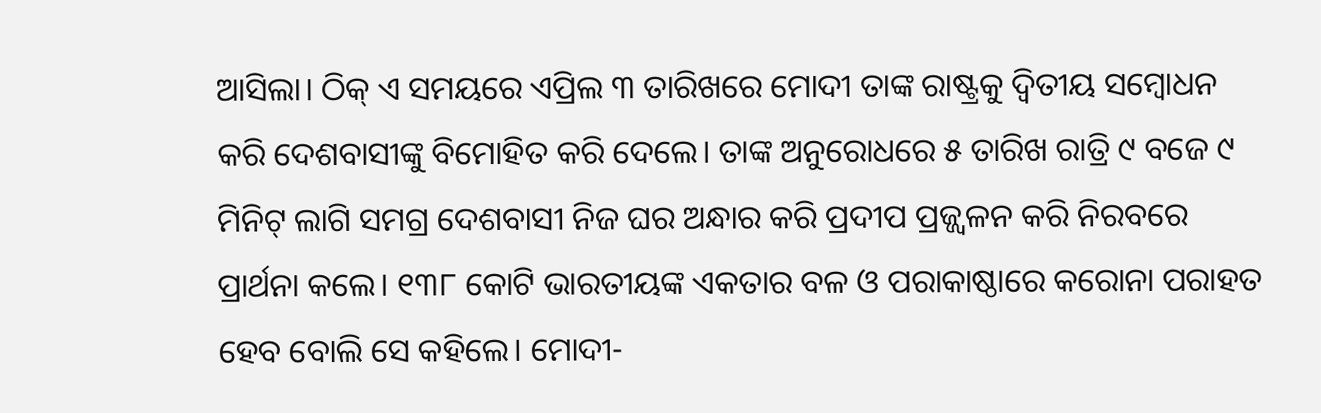ଆସିଲା। ଠିକ୍‌ ଏ ସମୟରେ ଏପ୍ରିଲ ୩ ତାରିଖରେ ମୋଦୀ ତାଙ୍କ ରାଷ୍ଟ୍ରକୁ ଦ୍ବିତୀୟ ସମ୍ବୋଧନ କରି ଦେଶବାସୀଙ୍କୁ ବିମୋହିତ କରି ଦେଲେ। ତାଙ୍କ ଅନୁରୋଧରେ ୫ ତାରିଖ ରାତ୍ରି ୯ ବଜେ ୯ ମିନିଟ୍‌ ଲାଗି ସମଗ୍ର ଦେଶବାସୀ ନିଜ ଘର ଅନ୍ଧାର କରି ପ୍ରଦୀପ ପ୍ରଜ୍ଜ୍ବଳନ କରି ନିରବରେ ପ୍ରାର୍ଥନା କଲେ। ୧୩୮ କୋଟି ଭାରତୀୟଙ୍କ ଏକତାର ବଳ ଓ ପରାକାଷ୍ଠାରେ କରୋନା ପରାହତ ହେବ ବୋଲି ସେ କହିଲେ। ମୋଦୀ-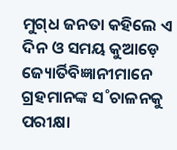ମୁଗ୍‌ଧ ଜନତା କହିଲେ ଏ ଦିନ ଓ ସମୟ କୁଆଡ଼େ ଜ୍ୟୋର୍ତିବିଜ୍ଞାନୀମାନେ ଗ୍ରହମାନଙ୍କ ସ˚ଚାଳନକୁ ପରୀକ୍ଷା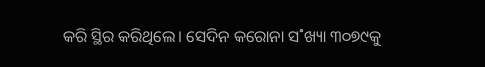କରି ସ୍ଥିର କରିଥିଲେ। ସେଦିନ କରୋନା ସ˚ଖ୍ୟା ୩୦୭୯କୁ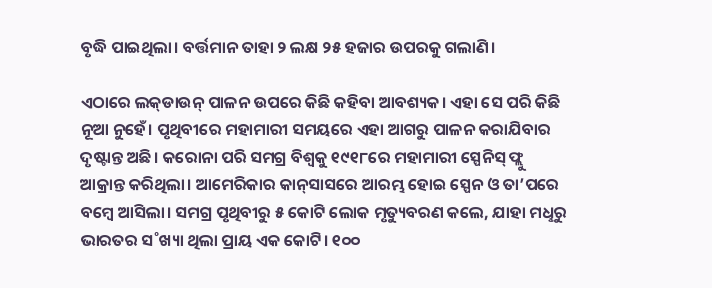ବୃଦ୍ଧି ପାଇଥିଲା। ବର୍ତ୍ତମାନ ତାହା ୨ ଲକ୍ଷ ୨୫ ହଜାର ଉପରକୁ ଗଲାଣି।

ଏଠାରେ ଲକ୍‌ଡାଉନ୍‌ ପାଳନ ଉପରେ କିଛି କହିବା ଆବଶ୍ୟକ। ଏହା ସେ ପରି କିଛି ନୂଆ ନୁହେଁ। ପୃଥିବୀରେ ମହାମାରୀ ସମୟରେ ଏହା ଆଗରୁ ପାଳନ କରାଯିବାର ଦୃଷ୍ଟାନ୍ତ ଅଛି। କରୋନା ପରି ସମଗ୍ର ବିଶ୍ବକୁ ୧୯୧୮ରେ ମହାମାରୀ ସ୍ପେନିସ୍‌ ଫ୍ଲୁ ଆକ୍ରାନ୍ତ କରିଥିଲା। ଆମେରିକାର କାନ୍‌ସାସରେ ଆରମ୍ଭ ହୋଇ ସ୍ପେନ ଓ ତା’ପରେ ବମ୍ବେ ଆସିଲା। ସମଗ୍ର ପୃଥିବୀରୁ ୫ କୋଟି ଲୋକ ମୃତ୍ୟୁବରଣ କଲେ, ଯାହା ମଧୢରୁ ଭାରତର ସ˚ଖ୍ୟା ଥିଲା ପ୍ରାୟ ଏକ କୋଟି। ୧୦୦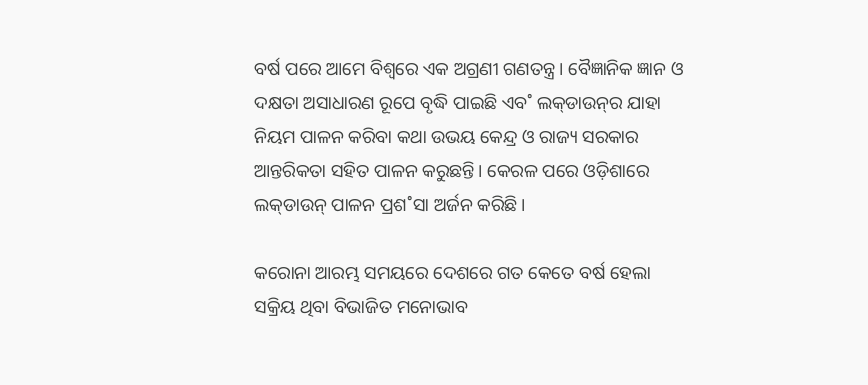ବର୍ଷ ପରେ ଆମେ ବିଶ୍ବରେ ଏକ ଅଗ୍ରଣୀ ଗଣତନ୍ତ୍ର। ବୈଜ୍ଞାନିକ ଜ୍ଞାନ ଓ ଦକ୍ଷତା ଅସାଧାରଣ ରୂପେ ବୃଦ୍ଧି ପାଇଛି ଏବ˚ ଲକ୍‌ଡାଉନ୍‌ର ଯାହା ନିୟମ ପାଳନ କରିବା କଥା ଉଭୟ କେନ୍ଦ୍ର ଓ ରାଜ୍ୟ ସରକାର ଆନ୍ତରିକତା ସହିତ ପାଳନ କରୁଛନ୍ତି। କେରଳ ପରେ ଓଡ଼ିଶାରେ ଲକ୍‌ଡାଉନ୍‌ ପାଳନ ପ୍ରଶ˚ସା ଅର୍ଜନ କରିଛି।

କରୋନା ଆରମ୍ଭ ସମୟରେ ଦେଶରେ ଗତ କେତେ ବର୍ଷ ହେଲା ସକ୍ରିୟ ଥିବା ବିଭାଜିତ ମନୋଭାବ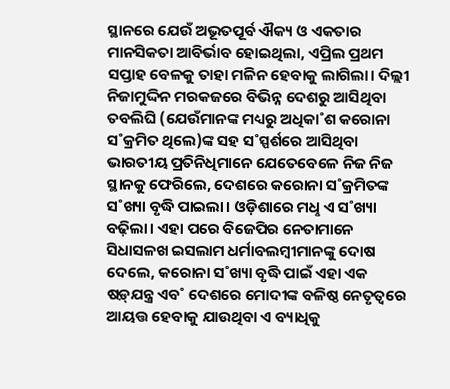ସ୍ଥାନରେ ଯେଉଁ ଅଭୂତପୂର୍ବ ଐକ୍ୟ ଓ ଏକତାର ମାନସିକତା ଆବିର୍ଭାବ ହୋଇଥିଲା, ଏପ୍ରିଲ ପ୍ରଥମ ସପ୍ତାହ ବେଳକୁ ତାହା ମଳିନ ହେବାକୁ ଲାଗିଲା। ଦିଲ୍ଲୀ ନିଜାମୁଦ୍ଦିନ ମରକଜରେ ବିଭିନ୍ନ ଦେଶରୁ ଆସିଥିବା ତବଲିଘି (ଯେଉଁମାନଙ୍କ ମଧ୍ୟରୁ ଅଧିକା˚ଶ କରୋନା ସ˚କ୍ରମିତ ଥିଲେ)ଙ୍କ ସହ ସ˚ସ୍ପର୍ଶରେ ଆସିଥିବା ଭାରତୀୟ ପ୍ରତିନିଧିମାନେ ଯେତେବେଳେ ନିଜ ନିଜ ସ୍ଥାନକୁ ଫେରିଲେ, ଦେଶରେ କରୋନା ସ˚କ୍ରମିତଙ୍କ ସ˚ଖ୍ୟା ବୃଦ୍ଧି ପାଇଲା। ଓଡ଼ିଶାରେ ମଧୢ ଏ ସ˚ଖ୍ୟା ବଢ଼ିଲା। ଏହା ପରେ ବିଜେପିର ନେତାମାନେ ସିଧାସଳଖ ଇସଲାମ ଧର୍ମାବଲମ୍ବୀମାନଙ୍କୁ ଦୋଷ ଦେଲେ, କରୋନା ସ˚ଖ୍ୟା ବୃଦ୍ଧି ପାଇଁ ଏହା ଏକ ଷଡ଼୍‌ଯନ୍ତ୍ର ଏବ˚ ଦେଶରେ ମୋଦୀଙ୍କ ବଳିଷ୍ଠ ନେତୃତ୍ବରେ ଆୟତ୍ତ ହେବାକୁ ଯାଉଥିବା ଏ ବ୍ୟାଧିକୁ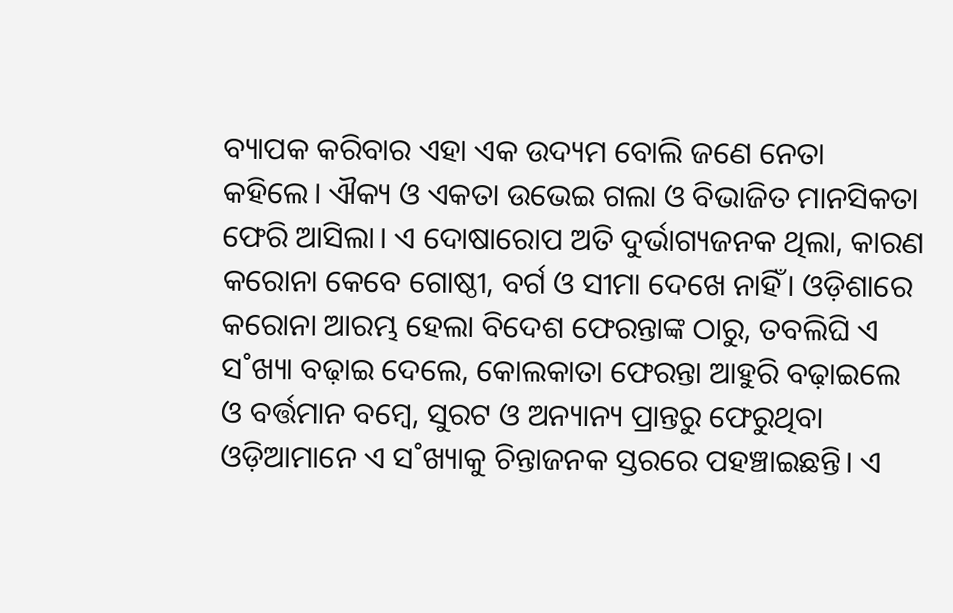ବ୍ୟାପକ କରିବାର ଏହା ଏକ ଉଦ୍ୟମ ବୋଲି ଜଣେ ନେତା କହିଲେ। ଐକ୍ୟ ଓ ଏକତା ଉଭେଇ ଗଲା ଓ ବିଭାଜିତ ମାନସିକତା ଫେରି ଆସିଲା। ଏ ଦୋଷାରୋପ ଅତି ଦୁର୍ଭାଗ୍ୟଜନକ ଥିଲା, କାରଣ କରୋନା କେବେ ଗୋଷ୍ଠୀ, ବର୍ଗ ଓ ସୀମା ଦେଖେ ନାହିଁ। ଓଡ଼ିଶାରେ କରୋନା ଆରମ୍ଭ ହେଲା ବିଦେଶ ଫେରନ୍ତାଙ୍କ ଠାରୁ, ତବଲିଘି ଏ ସ˚ଖ୍ୟା ବଢ଼ାଇ ଦେଲେ, କୋଲକାତା ଫେରନ୍ତା ଆହୁରି ବଢ଼ାଇଲେ ଓ ବର୍ତ୍ତମାନ ବମ୍ବେ, ସୁରଟ ଓ ଅନ୍ୟାନ୍ୟ ପ୍ରାନ୍ତରୁ ଫେରୁଥିବା ଓଡ଼ିଆମାନେ ଏ ସ˚ଖ୍ୟାକୁ ଚିନ୍ତାଜନକ ସ୍ତରରେ ପହଞ୍ଚାଇଛନ୍ତି। ଏ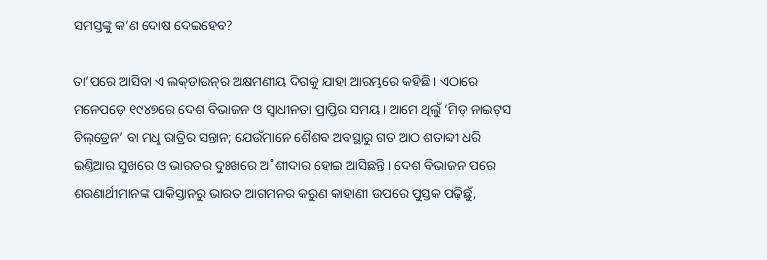ସମସ୍ତଙ୍କୁ କ’ଣ ଦୋଷ ଦେଇହେବ?

ତା’ପରେ ଆସିବା ଏ ଲକ୍‌ଡାଉନ୍‌ର ଅକ୍ଷମଣୀୟ ଦିଗକୁ ଯାହା ଆରମ୍ଭରେ କହିଛି। ଏଠାରେ ମନେପଡ଼େ ୧୯୪୭ରେ ଦେଶ ବିଭାଜନ ଓ ସ୍ବାଧୀନତା ପ୍ରାପ୍ତିର ସମୟ। ଆମେ ଥିଲୁଁ ‘ମିଡ୍‌ ନାଇଟ୍‌ସ ଚିଲ୍‌ଡ୍ରେନ’ ବା ମଧୢ ରାତ୍ରିର ସନ୍ତାନ; ଯେଉଁମାନେ ଶୈଶବ ଅବସ୍ଥାରୁ ଗତ ଆଠ ଶତାବ୍ଦୀ ଧରି ଇଣ୍ତିଆର ସୁଖରେ ଓ ଭାରତର ଦୁଃଖରେ ଅ˚ଶୀଦାର ହୋଇ ଆସିଛନ୍ତି। ଦେଶ ବିଭାଜନ ପରେ ଶରଣାର୍ଥୀମାନଙ୍କ ପାକିସ୍ତାନରୁ ଭାରତ ଆଗମନର କରୁଣ କାହାଣୀ ଉପରେ ପୁସ୍ତକ ପଢ଼ିଛୁଁ,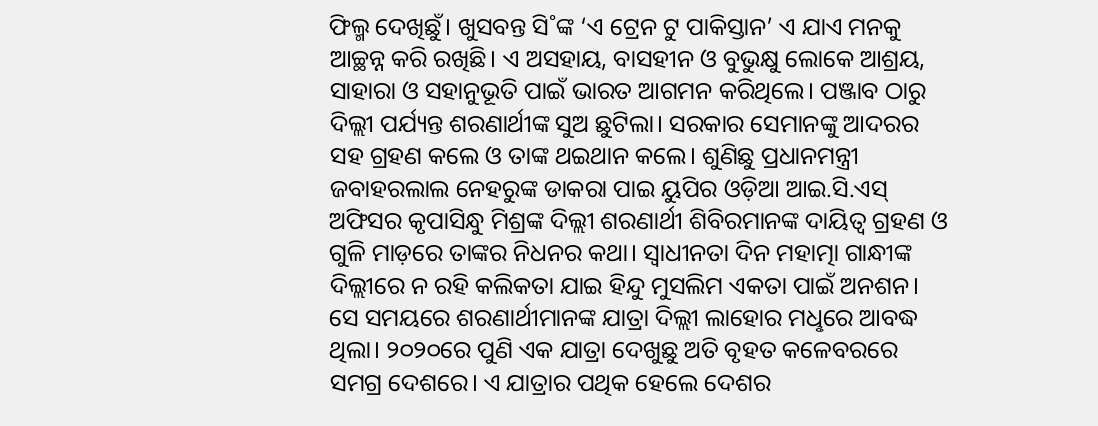ଫିଲ୍ମ ଦେଖିଛୁଁ। ଖୁସବନ୍ତ ସି˚ଙ୍କ ‘ଏ ଟ୍ରେନ ଟୁ ପାକିସ୍ତାନ’ ଏ ଯାଏ ମନକୁ ଆଚ୍ଛନ୍ନ କରି ରଖିଛି। ଏ ଅସହାୟ, ବାସହୀନ ଓ ବୁଭୁକ୍ଷୁ ଲୋକେ ଆଶ୍ରୟ, ସାହାରା ଓ ସହାନୁଭୂତି ପାଇଁ ଭାରତ ଆଗମନ କରିଥିଲେ। ପଞ୍ଜାବ ଠାରୁ ଦିଲ୍ଲୀ ପର୍ଯ୍ୟନ୍ତ ଶରଣାର୍ଥୀଙ୍କ ସୁଅ ଛୁଟିଲା। ସରକାର ସେମାନଙ୍କୁ ଆଦରର ସହ ଗ୍ରହଣ କଲେ ଓ ତାଙ୍କ ଥଇଥାନ କଲେ। ଶୁଣିଛୁ ପ୍ରଧାନମନ୍ତ୍ରୀ ଜବାହରଲାଲ ନେହରୁଙ୍କ ଡାକରା ପାଇ ୟୁପିର ଓଡ଼ିଆ ଆଇ.ସି.ଏସ୍‌ ଅଫିସର କୃପାସିନ୍ଧୁ ମିଶ୍ରଙ୍କ ଦିଲ୍ଲୀ ଶରଣାର୍ଥୀ ଶିବିରମାନଙ୍କ ଦାୟିତ୍ବ ଗ୍ରହଣ ଓ ଗୁଳି ମାଡ଼ରେ ତାଙ୍କର ନିଧନର କଥା। ସ୍ବାଧୀନତା ଦିନ ମହାତ୍ମା ଗାନ୍ଧୀଙ୍କ ଦିଲ୍ଲୀରେ ନ ରହି କଲିକତା ଯାଇ ହିନ୍ଦୁ ମୁସଲିମ ଏକତା ପାଇଁ ଅନଶନ। ସେ ସମୟରେ ଶରଣାର୍ଥୀମାନଙ୍କ ଯାତ୍ରା ଦିଲ୍ଲୀ ଲାହୋର ମଧୢରେ ଆବଦ୍ଧ ଥିଲା। ୨୦୨୦ରେ ପୁଣି ଏକ ଯାତ୍ରା ଦେଖୁଛୁ ଅତି ବୃହତ କଳେବରରେ ସମଗ୍ର ଦେଶରେ। ଏ ଯାତ୍ରାର ପଥିକ ହେଲେ ଦେଶର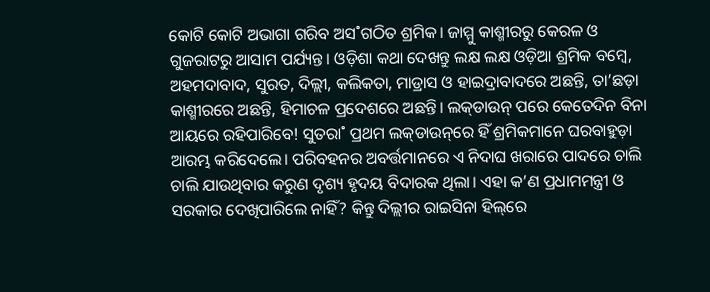କୋଟି କୋଟି ଅଭାଗା ଗରିବ ଅସ˚ଗଠିତ ଶ୍ରମିକ। ଜାମ୍ମୁ କାଶ୍ମୀରରୁ କେରଳ ଓ ଗୁଜରାଟରୁ ଆସାମ ପର୍ଯ୍ୟନ୍ତ। ଓଡ଼ିଶା କଥା ଦେଖନ୍ତୁ ଲକ୍ଷ ଲକ୍ଷ ଓଡ଼ିଆ ଶ୍ରମିକ ବମ୍ବେ, ଅହମଦାବାଦ, ସୁରତ, ଦିଲ୍ଲୀ, କଲିକତା, ମାଡ୍ରାସ ଓ ହାଇଦ୍ରାବାଦରେ ଅଛନ୍ତି, ତା’ଛଡ଼ା କାଶ୍ମୀରରେ ଅଛନ୍ତି, ହିମାଚଳ ପ୍ରଦେଶରେ ଅଛନ୍ତି। ଲକ୍‌ଡାଉନ୍‌ ପରେ କେତେଦିନ ବିନା ଆୟରେ ରହିପାରିବେ! ସୁତରା˚ ପ୍ରଥମ ଲକ୍‌ଡାଉନ୍‌ରେ ହିଁ ଶ୍ରମିକମାନେ ଘରବାହୁଡ଼ା ଆରମ୍ଭ କରିଦେଲେ। ପରିବହନର ଅବର୍ତ୍ତମାନରେ ଏ ନିଦାଘ ଖରାରେ ପାଦରେ ଚାଲି ଚାଲି ଯାଉଥିବାର କରୁଣ ଦୃଶ୍ୟ ହୃଦୟ ବିଦାରକ ଥିଲା। ଏହା କ’ଣ ପ୍ରଧାମମନ୍ତ୍ରୀ ଓ ସରକାର ଦେଖିପାରିଲେ ନାହିଁ? କିନ୍ତୁ ଦିଲ୍ଲୀର ରାଇସିନା ହିଲ୍‌ରେ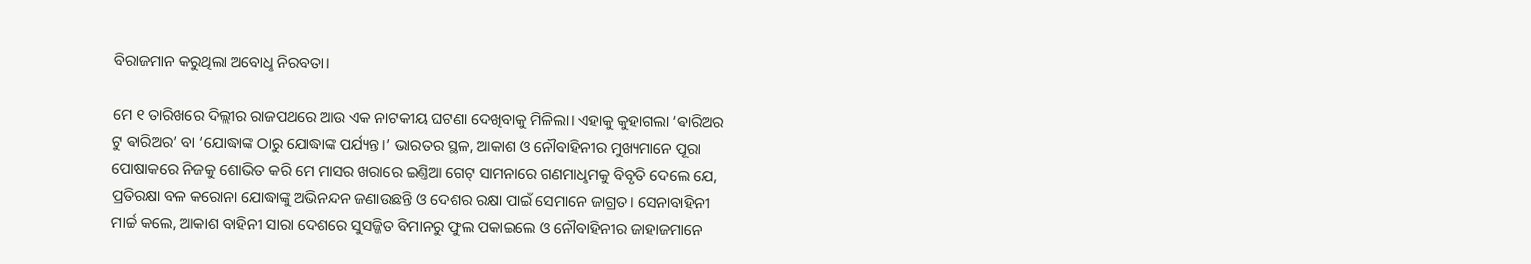ବିରାଜମାନ କରୁଥିଲା ଅବୋଧୢ ନିରବତା।

ମେ ୧ ତାରିଖରେ ଦିଲ୍ଲୀର ରାଜପଥରେ ଆଉ ଏକ ନାଟକୀୟ ଘଟଣା ଦେଖିବାକୁ ମିଳିଲା। ଏହାକୁ କୁହାଗଲା ‘ଵାରିଅର ଟୁ ଵାରିଅର’ ବା ‘ଯୋଦ୍ଧାଙ୍କ ଠାରୁ ଯୋଦ୍ଧାଙ୍କ ପର୍ଯ୍ୟନ୍ତ।’ ଭାରତର ସ୍ଥଳ, ଆକାଶ ଓ ନୌବାହିନୀର ମୁଖ୍ୟମାନେ ପୂରା ପୋଷାକରେ ନିଜକୁ ଶୋଭିତ କରି ମେ ମାସର ଖରାରେ ଇଣ୍ତିଆ ଗେଟ୍‌ ସାମନାରେ ଗଣମାଧୢମକୁ ବିବୃତି ଦେଲେ ଯେ, ପ୍ରତିରକ୍ଷା ବଳ କରୋନା ଯୋଦ୍ଧାଙ୍କୁ ଅଭିନନ୍ଦନ ଜଣାଉଛନ୍ତି ଓ ଦେଶର ରକ୍ଷା ପାଇଁ ସେମାନେ ଜାଗ୍ରତ। ସେନାବାହିନୀ ମାର୍ଚ୍ଚ କଲେ, ଆକାଶ ବାହିନୀ ସାରା ଦେଶରେ ସୁସଜ୍ଜିତ ବିମାନରୁ ଫୁଲ ପକାଇଲେ ଓ ନୌବାହିନୀର ଜାହାଜମାନେ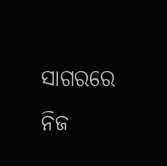ସାଗରରେ ନିଜ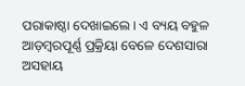ପରାକାଷ୍ଠା ଦେଖାଇଲେ। ଏ ବ୍ୟୟ ବହୁଳ ଆଡ଼ମ୍ବରପୂର୍ଣ୍ଣ ପ୍ରକ୍ରିୟା ବେଳେ ଦେଶସାରା ଅସହାୟ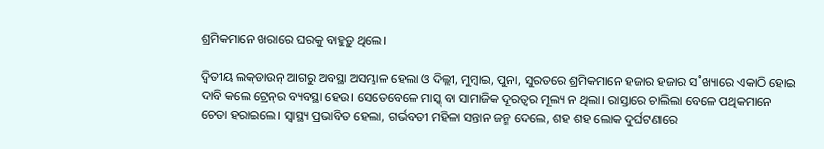ଶ୍ରମିକମାନେ ଖରାରେ ଘରକୁ ବାହୁଡ଼ୁ ଥିଲେ।

ଦ୍ବିତୀୟ ଲକ୍‌ଡାଉନ୍‌ ଆଗରୁ ଅବସ୍ଥା ଅସମ୍ଭାଳ ହେଲା ଓ ଦିଲ୍ଲୀ, ମୁମ୍ବାଇ, ପୁନା, ସୁରତରେ ଶ୍ରମିକମାନେ ହଜାର ହଜାର ସ˚ଖ୍ୟାରେ ଏକାଠି ହୋଇ ଦାବି କଲେ ଟ୍ରେନ୍‌ର ବ୍ୟବସ୍ଥା ହେଉ। ସେତେବେଳେ ମାସ୍କ୍‌ ବା ସାମାଜିକ ଦୂରତ୍ବର ମୂଲ୍ୟ ନ ଥିଲା। ରାସ୍ତାରେ ଚାଲିଲା ବେଳେ ପଥିକମାନେ ଚେତା ହରାଇଲେ। ସ୍ବାସ୍ଥ୍ୟ ପ୍ରଭାବିତ ହେଲା, ଗର୍ଭବତୀ ମହିଳା ସନ୍ତାନ ଜନ୍ମ ଦେଲେ, ଶହ ଶହ ଲୋକ ଦୁର୍ଘଟଣାରେ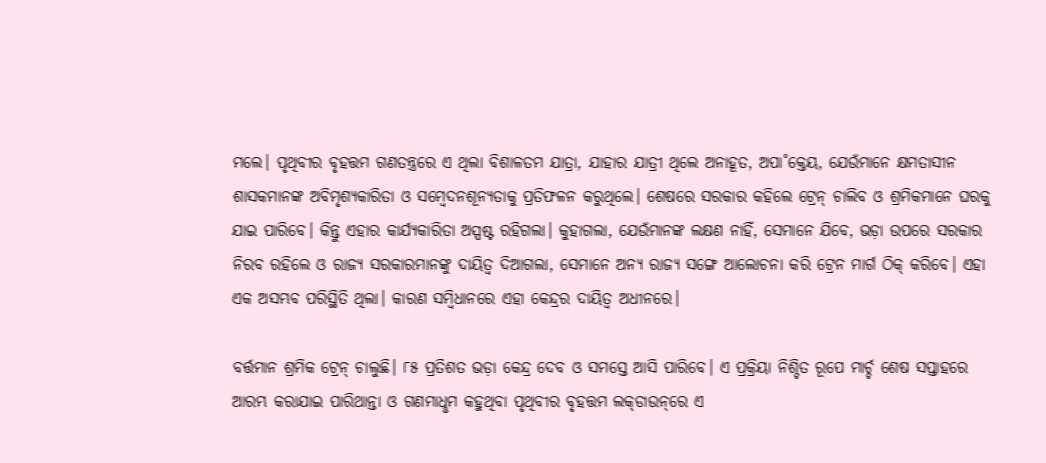ମଲେ। ପୃଥିବୀର ବୃହତ୍ତମ ଗଣତନ୍ତ୍ରରେ ଏ ଥିଲା ବିଶାଳତମ ଯାତ୍ରା, ଯାହାର ଯାତ୍ରୀ ଥିଲେ ଅନାହୂତ, ଅପା˚କ୍ତେୟ, ଯେଉଁମାନେ କ୍ଷମତାସୀନ ଶାସକମାନଙ୍କ ଅବିମୃଶ୍ୟକାରିତା ଓ ସମ୍ବେଦନଶୂନ୍ୟତାକୁ ପ୍ରତିଫଳନ କରୁଥିଲେ। ଶେଷରେ ସରକାର କହିଲେ ଟ୍ରେନ୍‌ ଚାଲିବ ଓ ଶ୍ରମିକମାନେ ଘରକୁ ଯାଇ ପାରିବେ। କିନ୍ତୁ ଏହାର କାର୍ଯ୍ୟକାରିତା ଅସ୍ପଷ୍ଟ ରହିଗଲା। କୁହାଗଲା, ଯେଉଁମାନଙ୍କ ଲକ୍ଷଣ ନାହିଁ, ସେମାନେ ଯିବେ, ଭଡ଼ା ଉପରେ ସରକାର ନିରବ ରହିଲେ ଓ ରାଜ୍ୟ ସରକାରମାନଙ୍କୁ ଦାୟିତ୍ବ ଦିଆଗଲା, ସେମାନେ ଅନ୍ୟ ରାଜ୍ୟ ସଙ୍ଗେ ଆଲୋଚନା କରି ଟ୍ରେନ ମାର୍ଗ ଠିକ୍‌ କରିବେ। ଏହା ଏକ ଅସମ୍ଭବ ପରିସ୍ଥିତି ଥିଲା। କାରଣ ସମ୍ବିଧାନରେ ଏହା କେନ୍ଦ୍ରର ଦାୟିତ୍ବ ଅଧୀନରେ।

ବର୍ତ୍ତମାନ ଶ୍ରମିକ ଟ୍ରେନ୍‌ ଚାଲୁଛି। ୮୫ ପ୍ରତିଶତ ଭଡ଼ା କେନ୍ଦ୍ର ଦେବ ଓ ସମସ୍ତେ ଆସି ପାରିବେ। ଏ ପ୍ରକ୍ରିୟା ନିଶ୍ଚିତ ରୂପେ ମାର୍ଚ୍ଚ ଶେଷ ସପ୍ତାହରେ ଆରମ୍ଭ କରାଯାଇ ପାରିଥାନ୍ତା ଓ ଗଣମାଧୢମ କହୁଥିବା ପୃଥିବୀର ବୃହତ୍ତମ ଲକ୍‌ଡାଉନ୍‌ରେ ଏ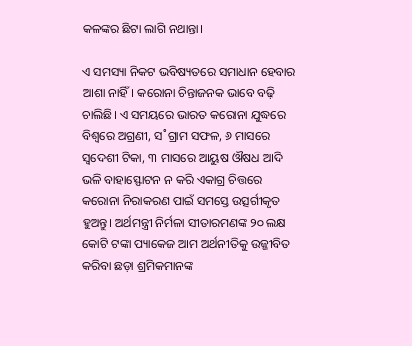କଳଙ୍କର ଛିଟା ଲାଗି ନଥାନ୍ତା।

ଏ ସମସ୍ୟା ନିକଟ ଭବିଷ୍ୟତରେ ସମାଧାନ ହେବାର ଆଶା ନାହିଁ। କରୋନା ଚିନ୍ତାଜନକ ଭାବେ ବଢ଼ି ଚାଲିଛି। ଏ ସମୟରେ ଭାରତ କରୋନା ଯୁଦ୍ଧରେ ବିଶ୍ବରେ ଅଗ୍ରଣୀ, ସ˚ଗ୍ରାମ ସଫଳ, ୬ ମାସରେ ସ୍ବଦେଶୀ ଟିକା, ୩ ମାସରେ ଆୟୁଷ ଔଷଧ ଆଦି ଭଳି ବାହାସ୍ଫୋଟନ ନ କରି ଏକାଗ୍ର ଚିତ୍ତରେ କରୋନା ନିରାକରଣ ପାଇଁ ସମସ୍ତେ ଉତ୍ସର୍ଗୀକୃତ ହୁଅନ୍ତୁ। ଅର୍ଥମନ୍ତ୍ରୀ ନିର୍ମଳା ସୀତାରମଣଙ୍କ ୨୦ ଲକ୍ଷ କୋଟି ଟଙ୍କା ପ୍ୟାକେଜ ଆମ ଅର୍ଥନୀତିକୁ ଉଜ୍ଜୀବିତ କରିବା ଛଡ଼ା ଶ୍ରମିକମାନଙ୍କ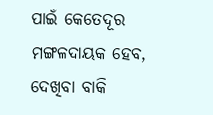ପାଇଁ କେତେଦୂର ମଙ୍ଗଳଦାୟକ ହେବ, ଦେଖିବା ବାକି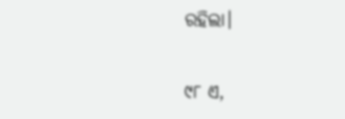ରହିଲା।

୯୮ ଏ,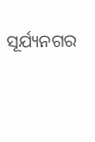ସୂର୍ଯ୍ୟନଗର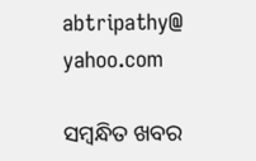abtripathy@ yahoo.com

ସମ୍ବନ୍ଧିତ ଖବର